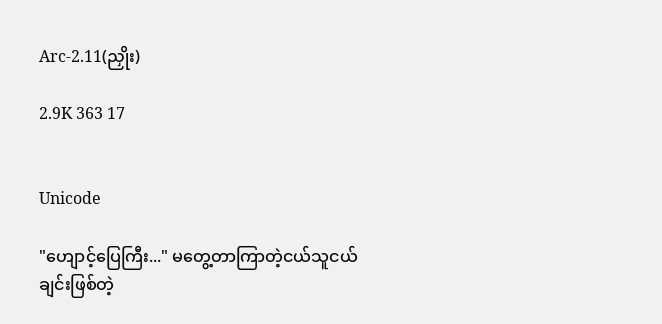Arc-2.11(ညှိုး)

2.9K 363 17


Unicode

"ဟျောင့်ပြေကြီး..." မတွေ့တာကြာတဲ့ငယ်သူငယ်ချင်းဖြစ်တဲ့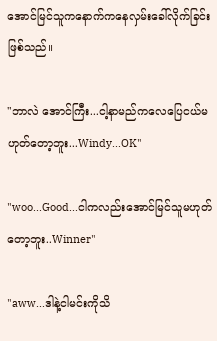အောင်မြင်သူကနောက်ကနေလှမ်းခေါ်လိုက်ခြင်းဖြစ်သည်။

"ဘာလဲ အောင်ကြီး...ငါ့နာမည်ကလေပြေငယ်မဟုတ်တော့ဘူး...Windy...OK"

"woo...Good...ငါကလည်းအောင်မြင်သူမဟုတ်တော့ဘူး..Winner"

"aww...ဒါနဲ့ငါမင်းကိုသိ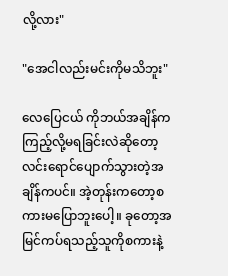လို့လား"

"အေငါလည်းမင်းကိုမသိဘူး"

လေပြေငယ် ကိုဘယ်အချိန်ကကြည့်လို့မရခြင်းလဲဆိုတော့ လင်းရောင်ပျောက်သွားတဲ့အချိန်ကပင်။ အဲ့တုန်းကတော့စကားမပြောဘူးပေါ့။ ခုတော့အမြင်ကပ်ရသည့်သူကိုစကားနဲ့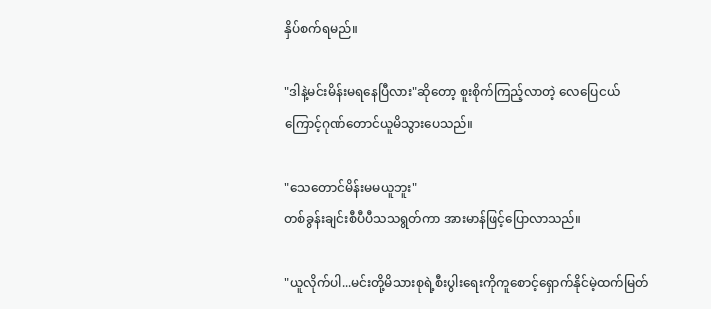နှိပ်စက်ရမည်။

"ဒါနဲ့မင်းမိန်းမရနေပြီလား"ဆိုတော့ စူးစိုက်ကြည့်လာတဲ့ လေပြေငယ်ကြောင့်ဂုဏ်တောင်ယူမိသွားပေသည်။

"သေတောင်မိန်းမမယူဘူး"
တစ်ခွန်းချင်းစီပီပီသသရွတ်ကာ အားမာန်ဖြင့်ပြောလာသည်။

"ယူလိုက်ပါ...မင်းတို့မိသားစုရဲ့စီးပွါးရေးကိုကူစောင့်ရှောက်နိုင်မဲ့ထက်မြတ်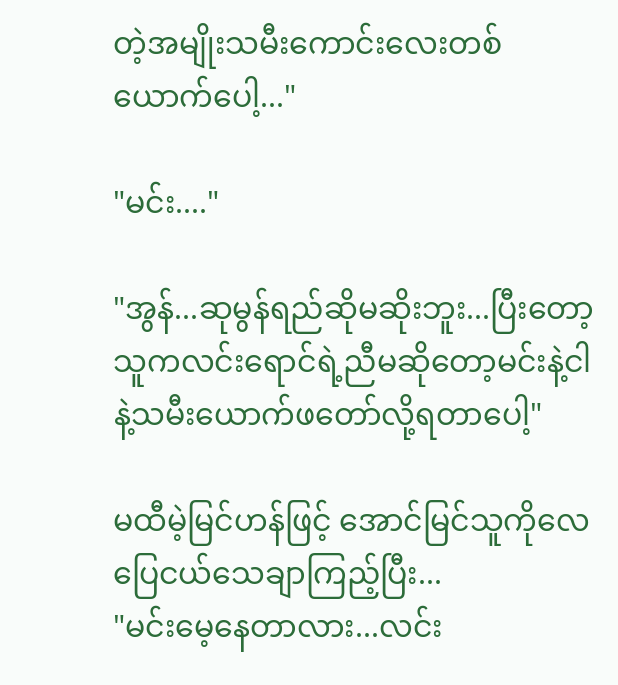တဲ့အမျိုးသမီးကောင်းလေးတစ်ယောက်ပေါ့..."

"မင်း...."

"အွန်...ဆုမွန်ရည်ဆိုမဆိုးဘူး...ပြီးတော့သူကလင်းရောင်ရဲ့ညီမဆိုတော့မင်းနဲ့ငါနဲ့သမီးယောက်ဖတော်လို့ရတာပေါ့"

မထီမဲ့မြင်ဟန်ဖြင့် အောင်မြင်သူကိုလေပြေငယ်သေချာကြည့်ပြီး...
"မင်းမေ့နေတာလား...လင်း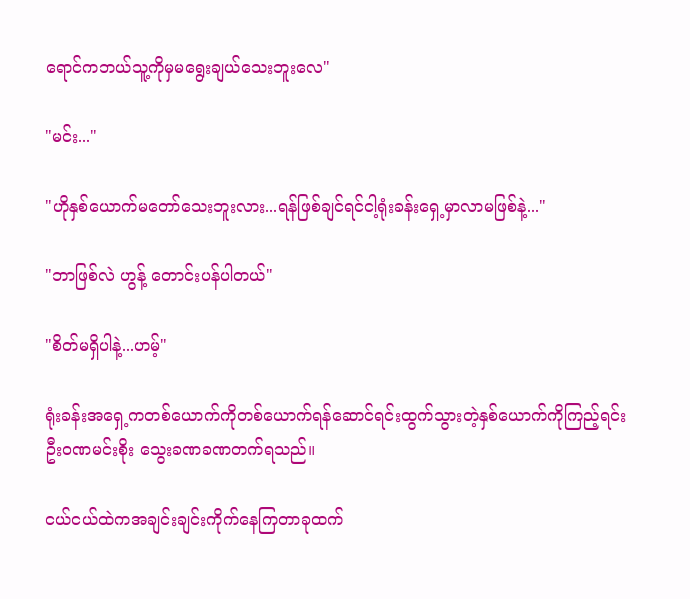ရောင်ကဘယ်သူ့ကိုမှမရွေးချယ်သေးဘူးလေ"

"မင်း..."

"ဟိုနှစ်ယောက်မတော်သေးဘူးလား...ရန်ဖြစ်ချင်ရင်ငါ့ရုံးခန်းရှေ့မှာလာမဖြစ်နဲ့..."

"ဘာဖြစ်လဲ ဟွန့် တောင်းပန်ပါတယ်"

"စိတ်မရှိပါနဲ့...ဟမ့်"

ရုံးခန်းအရှေ့ကတစ်ယောက်ကိုတစ်ယောက်ရန်ဆောင်ရင်းထွက်သွားတဲ့နှစ်ယောက်ကိုကြည့်ရင်းဦးဝဏမင်းစိုး သွေးခဏခဏတက်ရသည်။

ငယ်ငယ်ထဲကအချင်းချင်းကိုက်နေကြတာခုထက်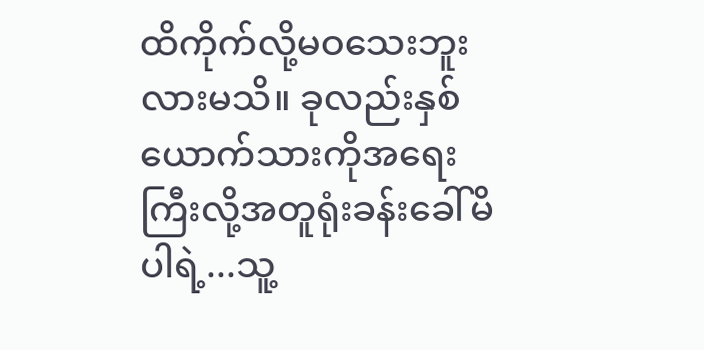ထိကိုက်လို့မဝသေးဘူးလားမသိ။ ခုလည်းနှစ်ယောက်သားကိုအရေးကြီးလို့အတူရုံးခန်းခေါ်မိပါရဲ့...သူ့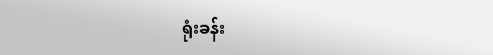ရုံးခန်း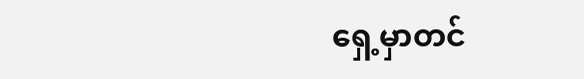ရှေ့မှာတင်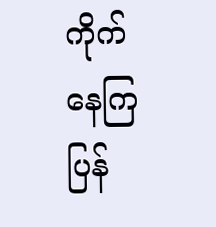ကိုက်နေကြပြန်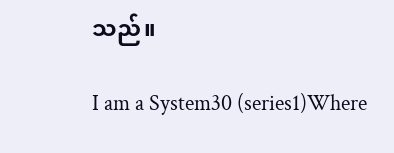သည်။

I am a System30 (series1)Where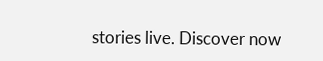stories live. Discover now